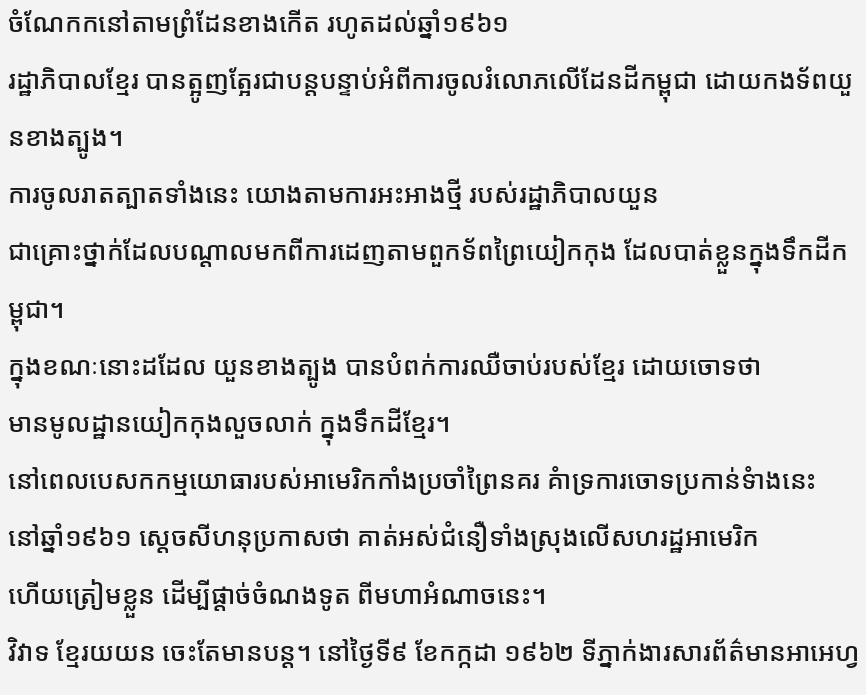ចំណែកកនៅតាមព្រំដែនខាងកើត រហូតដល់ឆ្នាំ១៩៦១
រដ្ឋាភិបាលខ្មែរ បានត្អូញត្អែរជាបន្តបន្ទាប់អំពីការចូលរំលោភលើដែនដីកម្ពុជា ដោយកងទ័ពយួនខាងត្បូង។
ការចូលរាតត្បាតទាំងនេះ យោងតាមការអះអាងថ្មី របស់រដ្ឋាភិបាលយួន
ជាគ្រោះថ្នាក់ដែលបណ្តាលមកពីការដេញតាមពួកទ័ពព្រៃយៀកកុង ដែលបាត់ខ្លួនក្នុងទឹកដីកម្ពុជា។
ក្នុងខណៈនោះដដែល យួនខាងត្បូង បានបំពក់ការឈឺចាប់របស់ខ្មែរ ដោយចោទថា
មានមូលដ្ឋានយៀកកុងលួចលាក់ ក្នុងទឹកដីខ្មែរ។
នៅពេលបេសកកម្មយោធារបស់អាមេរិកកាំងប្រចាំព្រៃនគរ គំាទ្រការចោទប្រកាន់ទំាងនេះ
នៅឆ្នាំ១៩៦១ ស្តេចសីហនុប្រកាសថា គាត់អស់ជំនឿទាំងស្រុងលើសហរដ្ឋអាមេរិក
ហើយត្រៀមខ្លួន ដើម្បីផ្តាច់ចំណងទូត ពីមហាអំណាចនេះ។
វិវាទ ខ្មែរយយន ចេះតែមានបន្ត។ នៅថ្ងៃទី៩ ខែកក្កដា ១៩៦២ ទីភ្នាក់ងារសារព័ត៌មានអាអេហ្វ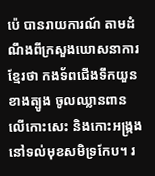ប៉េ បានរាយការណ៍ តាមដំណឹងពីក្រសួងឃោសនាការខ្មែរថា កងទ័ពជើងទឹកយួនខាងត្បូង ចូលឈ្លានពានលើកោះសេះ និងកោះអង្រ្កង នៅទល់មុខសមិទ្រកែប។ រ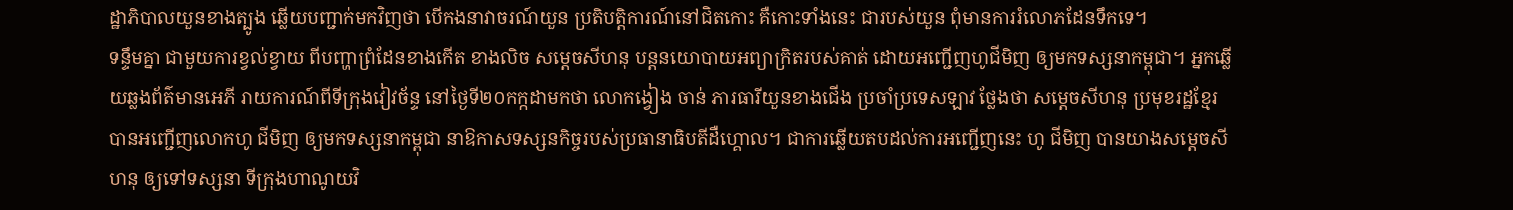ដ្ឋាភិបាលយួនខាងត្បូង ឆ្លើយបញ្ជាក់មកវិញថា បើកងនាវាចរណ៍យួន ប្រតិបត្តិការណ៍នៅជិតកោះ គឺកោះទាំងនេះ ជារបស់យួន ពុំមានការរំលោភដែនទឹកទេ។
ទន្ទឹមគ្នា ជាមួយការខ្វល់ខ្វាយ ពីបញ្ហាព្រំដែនខាងកើត ខាងលិច សម្តេចសីហនុ បន្តនយោបាយអព្យាក្រិតរបស់គាត់ ដោយអញ្ជើញហូជីមិញ ឲ្យមកទស្សនាកម្ពុជា។ អ្នកឆ្លើយឆ្លងព័ត៌មានអេភី រាយការណ៍ពីទីក្រុងវៀវច័ន្ទ នៅថ្ងៃទី២០កក្កដាមកថា លោកង្វៀង ចាន់ ភារធារីយួនខាងជើង ប្រចាំប្រទេសឡាវ ថ្លែងថា សម្តេចសីហនុ ប្រមុខរដ្ឋខ្មែរ បានអញ្ជើញលោកហូ ជីមិញ ឲ្យមកទស្សនាកម្ពុជា នាឱកាសទស្សនកិច្ចរបស់ប្រធានាធិបតីដឺហ្គោល។ ជាការឆ្លើយតបដល់ការអញ្ជើញនេះ ហូ ជីមិញ បានយាងសម្តេចសីហនុ ឲ្យទៅទស្សនា ទីក្រុងហាណូយវិ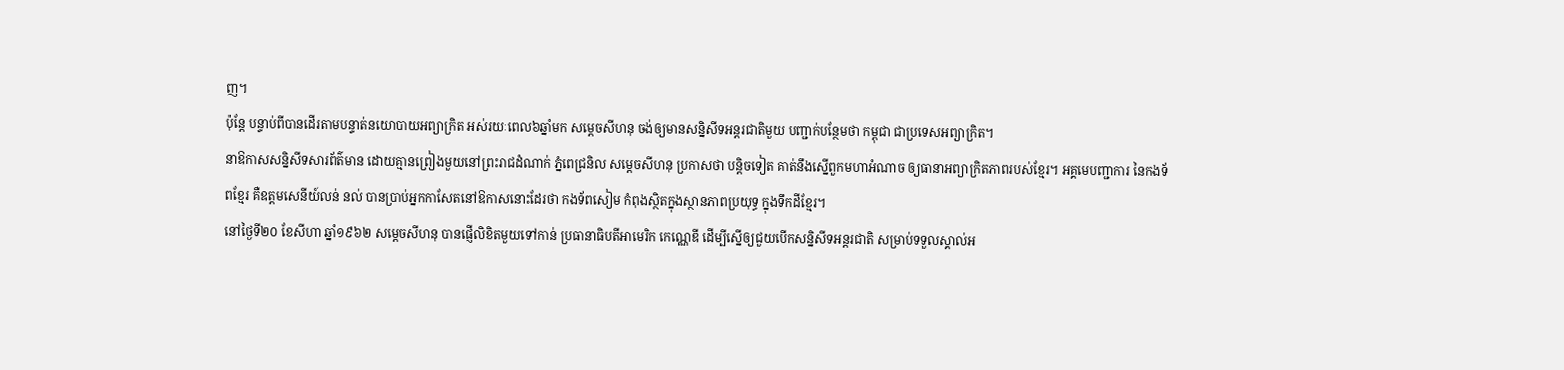ញ។
ប៉ុន្តែ បន្ទាប់ពីបានដើរតាមបន្ទាត់នយោបាយអព្យាក្រិត អស់រយៈពេល៦ឆ្នាំមក សម្តេចសីហនុ ចង់ឲ្យមានសន្និសីទអន្តរជាតិមួយ បញ្ជាក់បន្ថែមថា កម្ពុជា ជាប្រទេសអព្យាក្រិត។
នាឱកាសសន្និសីទសារព័ត៌មាន ដោយគ្មានព្រៀងមួយនៅព្រះរាជដំណាក់ ភ្នំពេជ្រនិល សម្តេចសីហនុ ប្រកាសថា បន្តិចទៀត គាត់នឹងស្នើពួកមហាអំណាច ឲ្យធានាអព្យាក្រិតភាពរបស់ខ្មែរ។ អគ្គមេបញ្ជាការ នៃកងទ័ពខ្មែរ គឺឧត្តមសេនីយ៍លន់ នល់ បានប្រាប់អ្នកកាសែតនៅឱកាសនោះដែរថា កងទ័ពសៀម កំពុងស្ថិតក្នុងស្ថានភាពប្រយុទ្ធ ក្នុងទឹកដីខ្មែរ។
នៅថ្ងៃទី២០ ខែសីហា ឆ្នាំ១៩៦២ សម្តេចសីហនុ បានផ្ញើលិខិតមួយទៅកាន់ ប្រធានាធិបតីអាមេរិក កេណ្ណេឌី ដើម្បីស្នើឲ្យជួយបើកសន្និសីទអន្តរជាតិ សម្រាប់ទទួលស្គាល់អ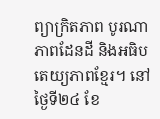ព្យាក្រិតភាព បូរណាភាពដែនដី និងអធិបតេយ្យភាពខ្មែរ។ នៅថ្ងៃទី២៤ ខែ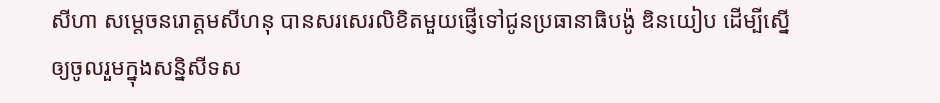សីហា សម្តេចនរោត្តមសីហនុ បានសរសេរលិខិតមួយផ្ញើទៅជូនប្រធានាធិបង៉ូ ឌិនយៀប ដើម្បីស្នើឲ្យចូលរួមក្នុងសន្និសីទស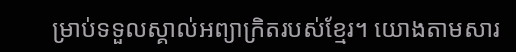ម្រាប់ទទួលស្គាល់អព្យាក្រិតរបស់ខ្មែរ។ យោងតាមសារ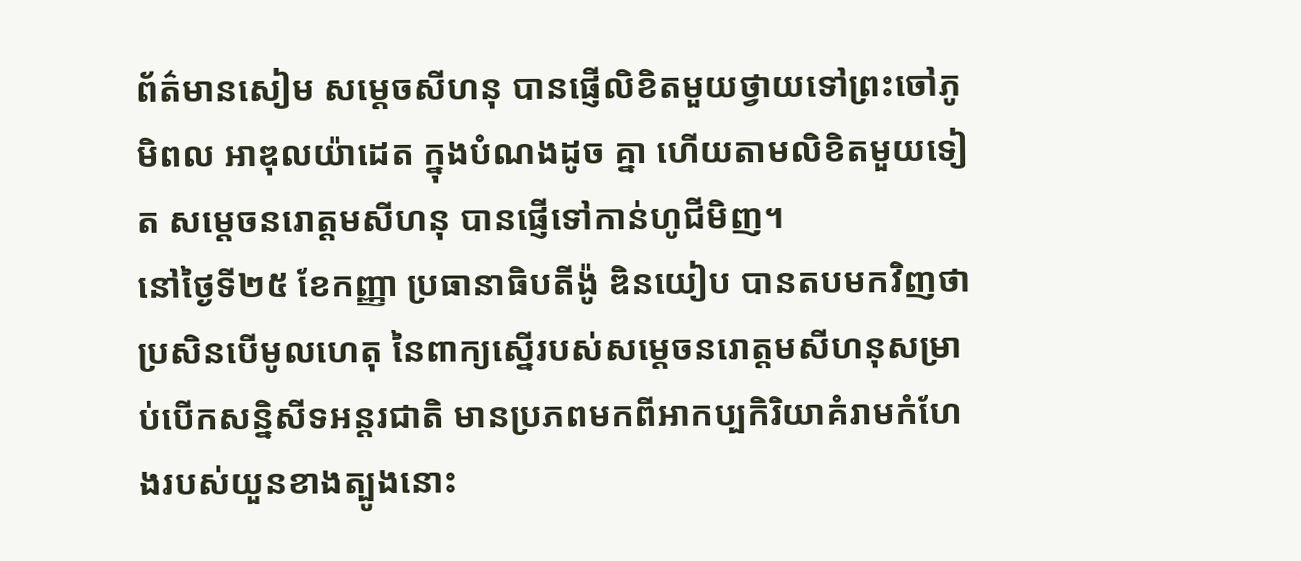ព័ត៌មានសៀម សម្តេចសីហនុ បានផ្ញើលិខិតមួយថ្វាយទៅព្រះចៅភូមិពល អាឌុលយ៉ាដេត ក្នុងបំណងដូច គ្នា ហើយតាមលិខិតមួយទៀត សម្តេចនរោត្តមសីហនុ បានផ្ញើទៅកាន់ហូជីមិញ។
នៅថ្ងៃទី២៥ ខែកញ្ញា ប្រធានាធិបតីង៉ូ ឌិនយៀប បានតបមកវិញថា ប្រសិនបើមូលហេតុ នៃពាក្យស្នើរបស់សម្តេចនរោត្តមសីហនុសម្រាប់បើកសន្និសីទអន្តរជាតិ មានប្រភពមកពីអាកប្បកិរិយាគំរាមកំហែងរបស់យួនខាងត្បូងនោះ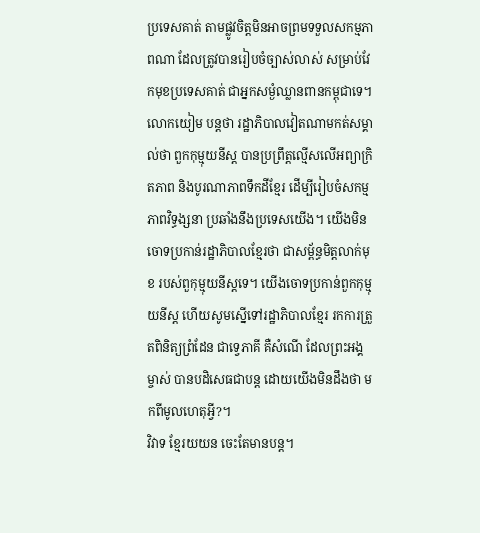ប្រទេសគាត់ តាមផ្លូវចិត្តមិនអាចព្រមទទួលសកម្មភាពណា ដែលត្រូវបានរៀបចំច្បាស់លាស់ សម្រាប់វែកមុខប្រទេសគាត់ ជាអ្នកសម្ងំឈ្លានពានកម្ពុជាទេ។ លោកយៀម បន្តថា រដ្ឋាភិបាលវៀតណាមកត់សម្គាល់ថា ពួកកុម្មុយនីស្ត បានប្រព្រឹត្តល្មើសលើអព្យាក្រិតភាព និងបូរណាភាពទឹកដីខ្មែរ ដើម្បីរៀបចំសកម្មភាពវិទ្ធង្សនា ប្រឆាំងនឹងប្រទេសយើង។ យើងមិនចោទប្រកាន់រដ្ឋាភិបាលខ្មែរថា ជាសម្ព័ន្ធមិត្តលាក់មុខ របស់ពួកុម្មុយនីស្តទេ។ យើងចោទប្រកាន់ពួកកុម្មុយនីស្ត ហើយសូមស្នើទៅរដ្ឋាភិបាលខ្មែរ រកការត្រួតពិនិត្យព្រំដែន ជាទ្វេភាគី គឺសំណើ ដែលព្រះអង្គ ម្ចាស់ បានបដិសេធជាបន្ត ដោយយើងមិនដឹងថា មកពីមូលហេតុអ្វី?។
វិវាទ ខ្មែរយយន ចេះតែមានបន្ត។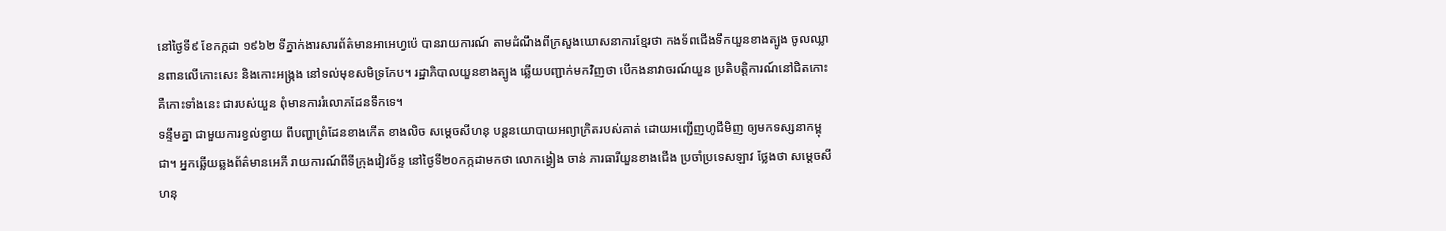នៅថ្ងៃទី៩ ខែកក្កដា ១៩៦២ ទីភ្នាក់ងារសារព័ត៌មានអាអេហ្វប៉េ បានរាយការណ៍ តាមដំណឹងពីក្រសួងឃោសនាការខ្មែរថា កងទ័ពជើងទឹកយួនខាងត្បូង ចូលឈ្លានពានលើកោះសេះ និងកោះអង្រ្កង នៅទល់មុខសមិទ្រកែប។ រដ្ឋាភិបាលយួនខាងត្បូង ឆ្លើយបញ្ជាក់មកវិញថា បើកងនាវាចរណ៍យួន ប្រតិបត្តិការណ៍នៅជិតកោះ គឺកោះទាំងនេះ ជារបស់យួន ពុំមានការរំលោភដែនទឹកទេ។
ទន្ទឹមគ្នា ជាមួយការខ្វល់ខ្វាយ ពីបញ្ហាព្រំដែនខាងកើត ខាងលិច សម្តេចសីហនុ បន្តនយោបាយអព្យាក្រិតរបស់គាត់ ដោយអញ្ជើញហូជីមិញ ឲ្យមកទស្សនាកម្ពុជា។ អ្នកឆ្លើយឆ្លងព័ត៌មានអេភី រាយការណ៍ពីទីក្រុងវៀវច័ន្ទ នៅថ្ងៃទី២០កក្កដាមកថា លោកង្វៀង ចាន់ ភារធារីយួនខាងជើង ប្រចាំប្រទេសឡាវ ថ្លែងថា សម្តេចសីហនុ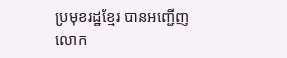ប្រមុខរដ្ឋខ្មែរ បានអញ្ជើញលោក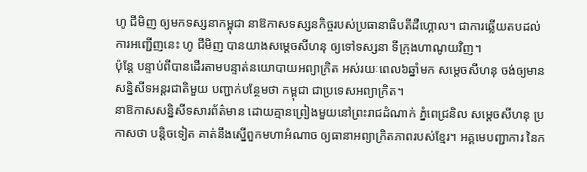ហូ ជីមិញ ឲ្យមកទស្សនាកម្ពុជា នាឱកាសទស្សនកិច្ចរបស់ប្រធានាធិបតីដឺហ្គោល។ ជាការឆ្លើយតបដល់ការអញ្ជើញនេះ ហូ ជីមិញ បានយាងសម្តេចសីហនុ ឲ្យទៅទស្សនា ទីក្រុងហាណូយវិញ។
ប៉ុន្តែ បន្ទាប់ពីបានដើរតាមបន្ទាត់នយោបាយអព្យាក្រិត អស់រយៈពេល៦ឆ្នាំមក សម្តេចសីហនុ ចង់ឲ្យមានសន្និសីទអន្តរជាតិមួយ បញ្ជាក់បន្ថែមថា កម្ពុជា ជាប្រទេសអព្យាក្រិត។
នាឱកាសសន្និសីទសារព័ត៌មាន ដោយគ្មានព្រៀងមួយនៅព្រះរាជដំណាក់ ភ្នំពេជ្រនិល សម្តេចសីហនុ ប្រកាសថា បន្តិចទៀត គាត់នឹងស្នើពួកមហាអំណាច ឲ្យធានាអព្យាក្រិតភាពរបស់ខ្មែរ។ អគ្គមេបញ្ជាការ នៃក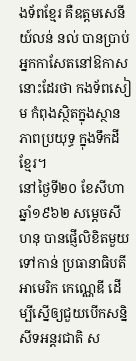ងទ័ពខ្មែរ គឺឧត្តមសេនីយ៍លន់ នល់ បានប្រាប់អ្នកកាសែតនៅឱកាសនោះដែរថា កងទ័ពសៀម កំពុងស្ថិតក្នុងស្ថានភាពប្រយុទ្ធ ក្នុងទឹកដីខ្មែរ។
នៅថ្ងៃទី២០ ខែសីហា ឆ្នាំ១៩៦២ សម្តេចសីហនុ បានផ្ញើលិខិតមួយទៅកាន់ ប្រធានាធិបតីអាមេរិក កេណ្ណេឌី ដើម្បីស្នើឲ្យជួយបើកសន្និសីទអន្តរជាតិ ស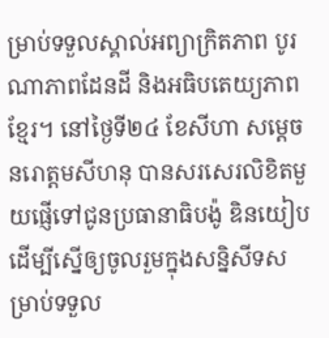ម្រាប់ទទួលស្គាល់អព្យាក្រិតភាព បូរណាភាពដែនដី និងអធិបតេយ្យភាពខ្មែរ។ នៅថ្ងៃទី២៤ ខែសីហា សម្តេចនរោត្តមសីហនុ បានសរសេរលិខិតមួយផ្ញើទៅជូនប្រធានាធិបង៉ូ ឌិនយៀប ដើម្បីស្នើឲ្យចូលរួមក្នុងសន្និសីទសម្រាប់ទទួល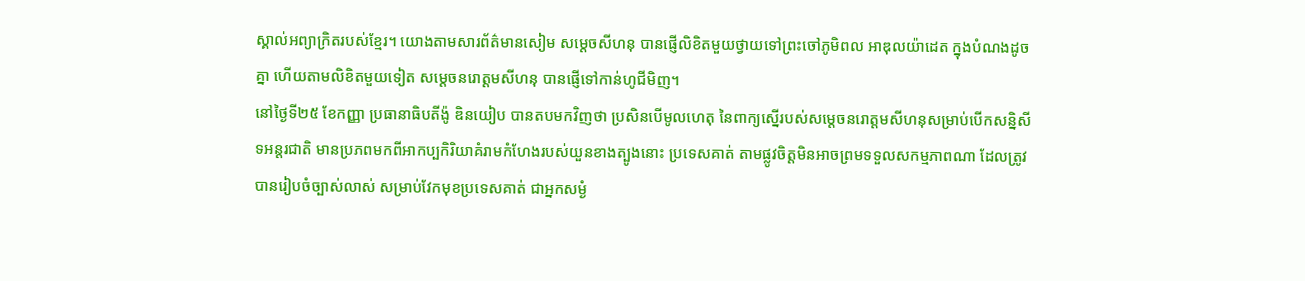ស្គាល់អព្យាក្រិតរបស់ខ្មែរ។ យោងតាមសារព័ត៌មានសៀម សម្តេចសីហនុ បានផ្ញើលិខិតមួយថ្វាយទៅព្រះចៅភូមិពល អាឌុលយ៉ាដេត ក្នុងបំណងដូច គ្នា ហើយតាមលិខិតមួយទៀត សម្តេចនរោត្តមសីហនុ បានផ្ញើទៅកាន់ហូជីមិញ។
នៅថ្ងៃទី២៥ ខែកញ្ញា ប្រធានាធិបតីង៉ូ ឌិនយៀប បានតបមកវិញថា ប្រសិនបើមូលហេតុ នៃពាក្យស្នើរបស់សម្តេចនរោត្តមសីហនុសម្រាប់បើកសន្និសីទអន្តរជាតិ មានប្រភពមកពីអាកប្បកិរិយាគំរាមកំហែងរបស់យួនខាងត្បូងនោះ ប្រទេសគាត់ តាមផ្លូវចិត្តមិនអាចព្រមទទួលសកម្មភាពណា ដែលត្រូវបានរៀបចំច្បាស់លាស់ សម្រាប់វែកមុខប្រទេសគាត់ ជាអ្នកសម្ងំ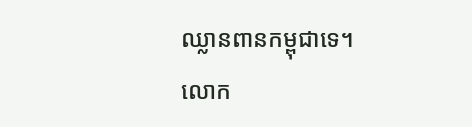ឈ្លានពានកម្ពុជាទេ។ លោក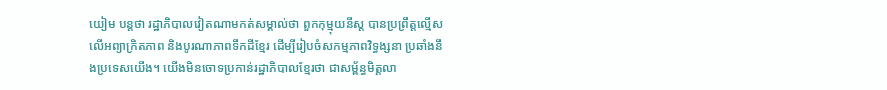យៀម បន្តថា រដ្ឋាភិបាលវៀតណាមកត់សម្គាល់ថា ពួកកុម្មុយនីស្ត បានប្រព្រឹត្តល្មើសលើអព្យាក្រិតភាព និងបូរណាភាពទឹកដីខ្មែរ ដើម្បីរៀបចំសកម្មភាពវិទ្ធង្សនា ប្រឆាំងនឹងប្រទេសយើង។ យើងមិនចោទប្រកាន់រដ្ឋាភិបាលខ្មែរថា ជាសម្ព័ន្ធមិត្តលា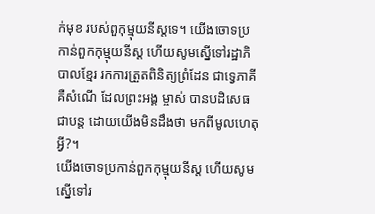ក់មុខ របស់ពួកុម្មុយនីស្តទេ។ យើងចោទប្រកាន់ពួកកុម្មុយនីស្ត ហើយសូមស្នើទៅរដ្ឋាភិបាលខ្មែរ រកការត្រួតពិនិត្យព្រំដែន ជាទ្វេភាគី គឺសំណើ ដែលព្រះអង្គ ម្ចាស់ បានបដិសេធជាបន្ត ដោយយើងមិនដឹងថា មកពីមូលហេតុអ្វី?។
យើងចោទប្រកាន់ពួកកុម្មុយនីស្ត ហើយសូមស្នើទៅរ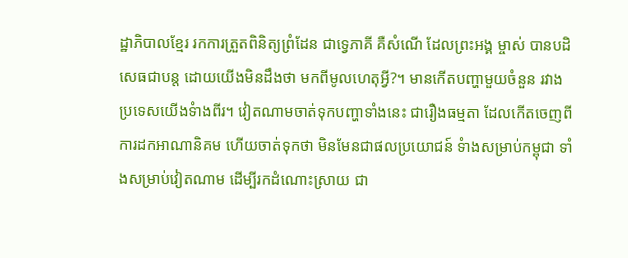ដ្ឋាភិបាលខ្មែរ រកការត្រួតពិនិត្យព្រំដែន ជាទ្វេភាគី គឺសំណើ ដែលព្រះអង្គ ម្ចាស់ បានបដិសេធជាបន្ត ដោយយើងមិនដឹងថា មកពីមូលហេតុអ្វី?។ មានកើតបញ្ហាមួយចំនួន រវាងប្រទេសយើងទំាងពីរ។ វៀតណាមចាត់ទុកបញ្ហាទាំងនេះ ជារឿងធម្មតា ដែលកើតចេញពីការដកអាណានិគម ហើយចាត់ទុកថា មិនមែនជាផលប្រយោជន៍ ទំាងសម្រាប់កម្ពុជា ទាំងសម្រាប់វៀតណាម ដើម្បីរកដំណោះស្រាយ ជា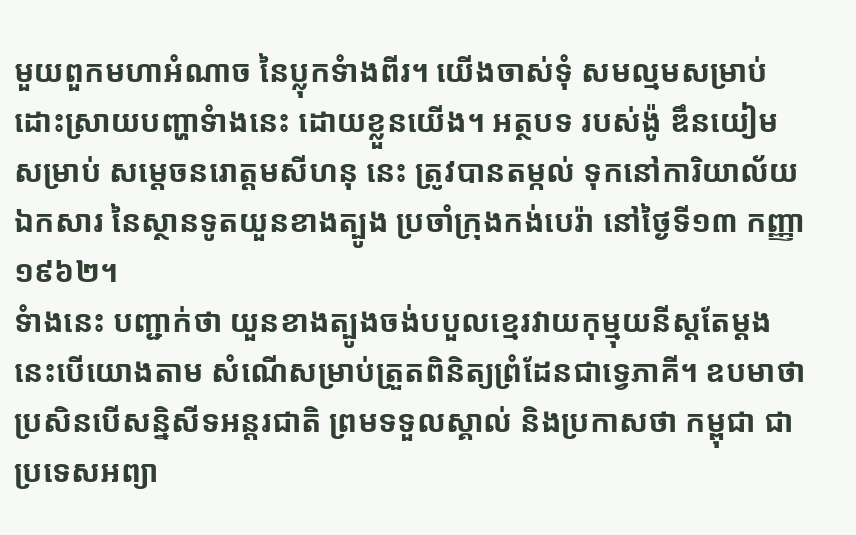មួយពួកមហាអំណាច នៃប្លុកទំាងពីរ។ យើងចាស់ទុំ សមល្មមសម្រាប់ ដោះស្រាយបញ្ហាទំាងនេះ ដោយខ្លួនយើង។ អត្ថបទ របស់ង៉ូ ឌឹនយៀម សម្រាប់ សម្តេចនរោត្តមសីហនុ នេះ ត្រូវបានតម្កល់ ទុកនៅការិយាល័យឯកសារ នៃស្ថានទូតយួនខាងត្បូង ប្រចាំក្រុងកង់បេរ៉ា នៅថ្ងៃទី១៣ កញ្ញា ១៩៦២។
ទំាងនេះ បញ្ជាក់ថា យួនខាងត្បូងចង់បបួលខ្មេរវាយកុម្មុយនីស្តតែម្តង នេះបើយោងតាម សំណើសម្រាប់ត្រួតពិនិត្យព្រំដែនជាទ្វេភាគី។ ឧបមាថា ប្រសិនបើសន្និសីទអន្តរជាតិ ព្រមទទួលស្គាល់ និងប្រកាសថា កម្ពុជា ជាប្រទេសអព្យា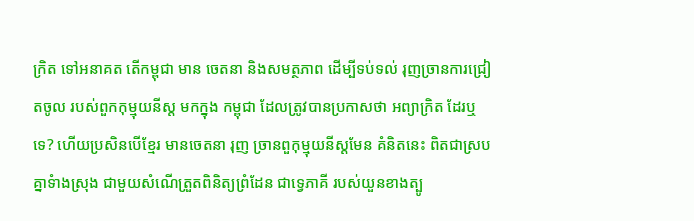ក្រិត ទៅអនាគត តើកម្ពុជា មាន ចេតនា និងសមត្ថភាព ដើម្បីទប់ទល់ រុញច្រានការជ្រៀតចូល របស់ពួកកុម្មុយនីស្ត មកក្នុង កម្ពុជា ដែលត្រូវបានប្រកាសថា អព្យាក្រិត ដែរឬទេ? ហើយប្រសិនបើខ្មែរ មានចេតនា រុញ ច្រានពួកុម្មុយនីស្តមែន គំនិតនេះ ពិតជាស្របគ្នាទំាងស្រុង ជាមួយសំណើត្រួតពិនិត្យព្រំដែន ជាទ្វេភាគី របស់យួនខាងត្បូ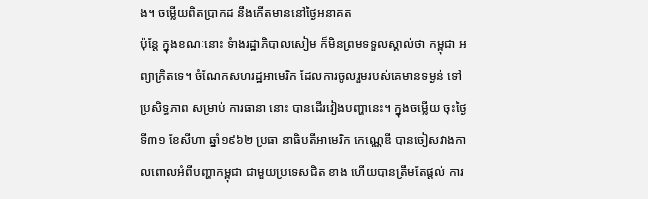ង។ ចម្លើយពិតប្រាកដ នឹងកើតមាននៅថ្ងៃអនាគត
ប៉ុន្តែ ក្នុងខណៈនោះ ទំាងរដ្ឋាភិបាលសៀម ក៏មិនព្រមទទួលស្គាល់ថា កម្ពុជា អព្យាក្រិតទេ។ ចំណែកសហរដ្ឋអាមេរិក ដែលការចូលរួមរបស់គេមានទម្ងន់ ទៅប្រសិទ្ធភាព សម្រាប់ ការធានា នោះ បានដើរវៀងបញ្ហានេះ។ ក្នុងចម្លើយ ចុះថ្ងៃទី៣១ ខែសីហា ឆ្នាំ១៩៦២ ប្រធា នាធិបតីអាមេរិក កេណ្ណេឌី បានចៀសវាងកាលពោលអំពីបញ្ហាកម្ពុជា ជាមួយប្រទេសជិត ខាង ហើយបានត្រឹមតែផ្តល់ ការ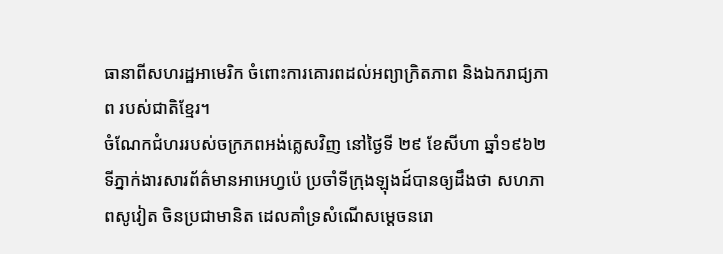ធានាពីសហរដ្ឋអាមេរិក ចំពោះការគោរពដល់អព្យាក្រិតភាព និងឯករាជ្យភាព របស់ជាតិខ្មែរ។
ចំណែកជំហររបស់ចក្រភពអង់គ្លេសវិញ នៅថ្ងៃទី ២៩ ខែសីហា ឆ្នាំ១៩៦២ ទីភ្នាក់ងារសារព័ត៌មានអាអេហ្វប៉េ ប្រចាំទីក្រុងឡុងដ៍បានឲ្យដឹងថា សហភាពសូវៀត ចិនប្រជាមានិត ដេលគាំទ្រសំណើសម្តេចនរោ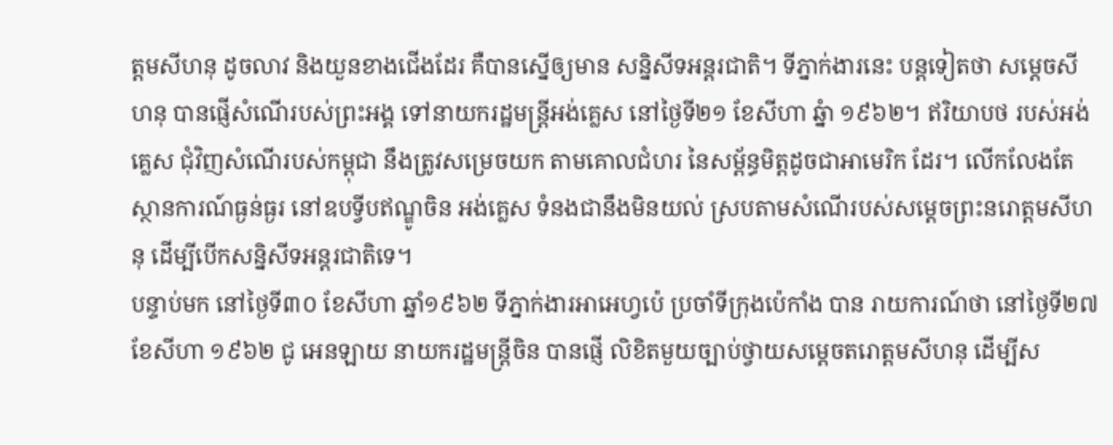ត្តមសីហនុ ដូចលាវ និងយួនខាងជើងដែរ គឺបានស្នើឲ្យមាន សន្និសីទអន្តរជាតិ។ ទីភ្នាក់ងារនេះ បន្តទៀតថា សម្តេចសីហនុ បានផ្ញើសំណើរបស់ព្រះអង្គ ទៅនាយករដ្ឋមន្រ្តីអង់គ្លេស នៅថ្ងៃទី២១ ខែសីហា ឆ្នំា ១៩៦២។ ឥរិយាបថ របស់អង់គ្លេស ជុំវិញសំណើរបស់កម្ពុជា នឹងត្រូវសម្រេចយក តាមគោលជំហរ នៃសម្ព័ន្ធមិត្តដូចជាអាមេរិក ដែរ។ លើកលែងតែស្ថានការណ៍ធ្ងន់ធ្ងរ នៅឧបទ្វីបឥណ្ឌូចិន អង់គ្លេស ទំនងជានឹងមិនយល់ ស្របតាមសំណើរបស់សម្តេចព្រះនរោត្តមសីហនុ ដើម្បីបើកសន្និសីទអន្តរជាតិទេ។
បន្ទាប់មក នៅថ្ងៃទី៣០ ខែសីហា ឆ្នាំ១៩៦២ ទីភ្នាក់ងារអាអេហ្វប៉េ ប្រចាំទីក្រុងប៉េកាំង បាន រាយការណ៍ថា នៅថ្ងៃទី២៧ ខែសីហា ១៩៦២ ជូ អេនឡាយ នាយករដ្ឋមន្រ្តីចិន បានផ្ញើ លិខិតមួយច្បាប់ថ្វាយសម្តេចតរោត្តមសីហនុ ដើម្បីស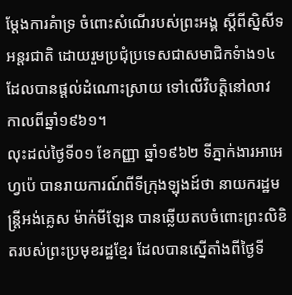ម្តែងការគំាទ្រ ចំពោះសំណើរបស់ព្រះអង្គ ស្តីពីស្និសីទអន្តរជាតិ ដោយរួមប្រជុំប្រទេសជាសមាជិកទំាង១៤ ដែលបានផ្តល់ដំណោះស្រាយ ទៅលើវិបត្តិនៅលាវ កាលពីឆ្នាំ១៩៦១។
លុះដល់ថ្ងៃទី០១ ខែកញ្ញា ឆ្នាំ១៩៦២ ទីភ្នាក់ងារអាអេហ្វប៉េ បានរាយការណ៍ពីទីក្រុងឡុងដ៍ថា នាយករដ្ឋមន្រ្តីអង់គ្លេស ម៉ាក់មីឡែន បានឆ្លើយតបចំពោះព្រះលិខិតរបស់ព្រះប្រមុខរដ្ឋខ្មែរ ដែលបានស្នើតាំងពីថ្ងៃទី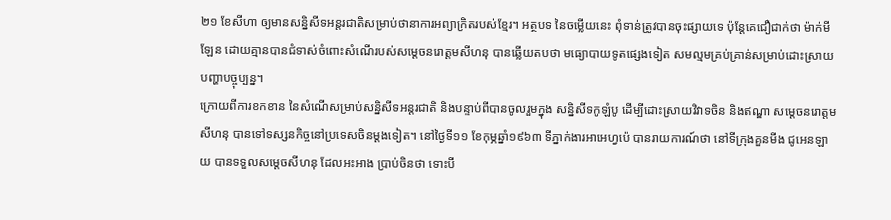២១ ខែសីហា ឲ្យមានសន្និសីទអន្តរជាតិសម្រាប់ថានាការអព្យាក្រិតរបស់ខ្មែរ។ អត្ថបទ នៃចម្លើយនេះ ពុំទាន់ត្រូវបានចុះផ្សាយទេ ប៉ុន្តែគេជឿជាក់ថា ម៉ាក់មីឡែន ដោយគ្មានបានជំទាស់ចំពោះសំណើរបស់សម្តេចនរោត្តមសីហនុ បានឆ្លើយតបថា មធ្យោបាយទូតផ្សេងទៀត សមល្មមគ្រប់គ្រាន់សម្រាប់ដោះស្រាយបញ្ហាបច្ចុប្បន្ន។
ក្រោយពីការខកខាន នៃសំណើសម្រាប់សន្និសីទអន្តរជាតិ និងបន្ទាប់ពីបានចូលរួមក្នុង សន្និសីទកូឡំបូ ដើម្បីដោះស្រាយវិវាទចិន និងឥណ្ឌា សម្តេចនរោត្តមសីហនុ បានទៅទស្សនកិច្ចនៅប្រទេសចិនម្តងទៀត។ នៅថ្ងៃទី១១ ខែកុម្ភឆ្នាំ១៩៦៣ ទីភ្នាក់ងារអាអេហ្វប៉េ បានរាយការណ៍ថា នៅទីក្រុងគួនមីង ជូអេនឡាយ បានទទួលសម្តេចសីហនុ ដែលអះអាង ប្រាប់ចិនថា ទោះបី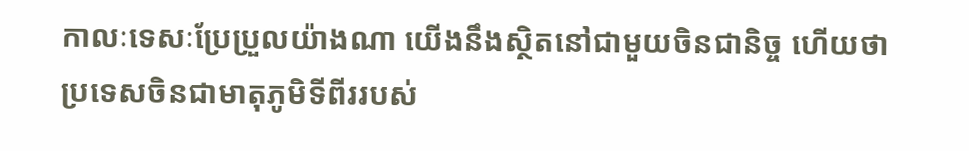កាលៈទេសៈប្រែប្រួលយ៉ាងណា យើងនឹងស្ថិតនៅជាមួយចិនជានិច្ច ហើយថា ប្រទេសចិនជាមាតុភូមិទីពីររបស់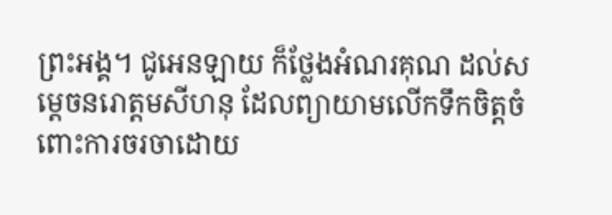ព្រះអង្គ។ ជូអេនឡាយ ក៏ថ្លែងអំណរគុណ ដល់សម្តេចនរោត្តមសីហនុ ដែលព្យាយាមលើកទឹកចិត្តចំពោះការចរចាដោយ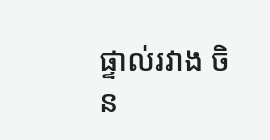ផ្ទាល់រវាង ចិន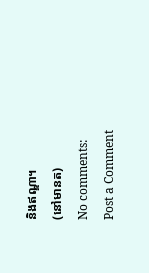និងឥណ្ឌា។
(នៅមានត)
No comments:
Post a Comment